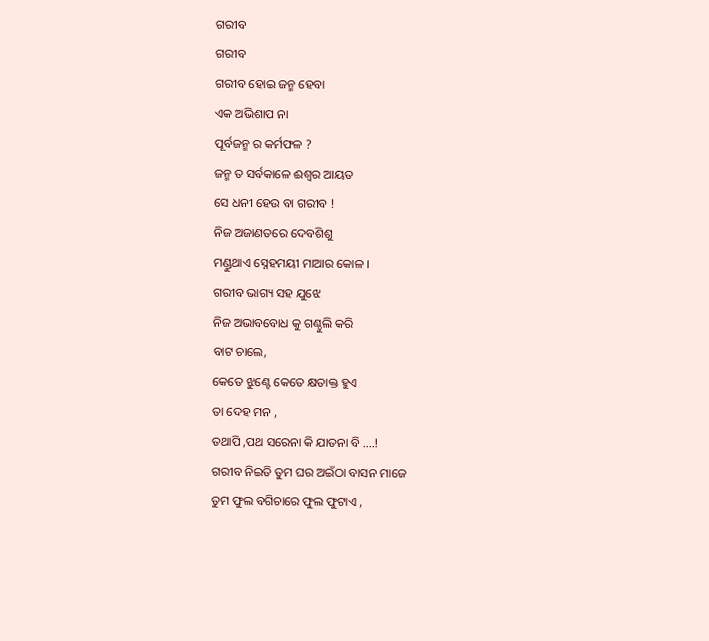ଗରୀବ
ଗରୀବ
ଗରୀବ ହୋଇ ଜନ୍ମ ହେବା
ଏକ ଅଭିଶାପ ନା
ପୂର୍ବଜନ୍ମ ର କର୍ମଫଳ ?
ଜନ୍ମ ତ ସର୍ବକାଳେ ଈଶ୍ବର ଆୟତ
ସେ ଧନୀ ହେଉ ବା ଗରୀବ !
ନିଜ ଅଜାଣତରେ ଦେବଶିଶୁ
ମଣ୍ଡୁଥାଏ ସ୍ନେହମୟୀ ମାଆର କୋଳ ।
ଗରୀବ ଭାଗ୍ୟ ସହ ଯୁଝେ
ନିଜ ଅଭାବବୋଧ କୁ ଗଣ୍ଠୁଲି କରି
ବାଟ ଚାଲେ,
କେତେ ଝୁଣ୍ଟେ କେତେ କ୍ଷତାକ୍ତ ହୁଏ
ତା ଦେହ ମନ ,
ତଥାପି ,ପଥ ସରେନା କି ଯାତନା ବି ....!
ଗରୀବ ନିଇତି ତୁମ ଘର ଅଇଁଠା ବାସନ ମାଜେ
ତୁମ ଫୁଲ ବଗିଚାରେ ଫୁଲ ଫୁଟାଏ ,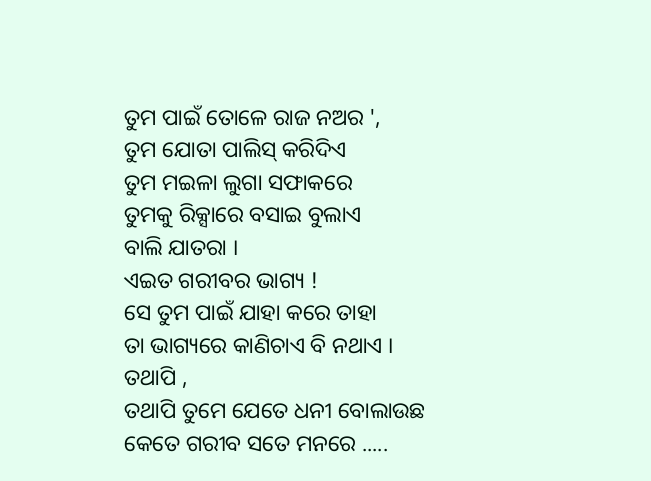ତୁମ ପାଇଁ ତୋଳେ ରାଜ ନଅର ',
ତୁମ ଯୋତା ପାଲିସ୍ କରିଦିଏ
ତୁମ ମଇଳା ଲୁଗା ସଫାକରେ
ତୁମକୁ ରିକ୍ସାରେ ବସାଇ ବୁଲାଏ
ବାଲି ଯାତରା ।
ଏଇତ ଗରୀବର ଭାଗ୍ୟ !
ସେ ତୁମ ପାଇଁ ଯାହା କରେ ତାହା
ତା ଭାଗ୍ୟରେ କାଣିଚାଏ ବି ନଥାଏ ।
ତଥାପି ,
ତଥାପି ତୁମେ ଯେତେ ଧନୀ ବୋଲାଉଛ
କେତେ ଗରୀବ ସତେ ମନରେ .....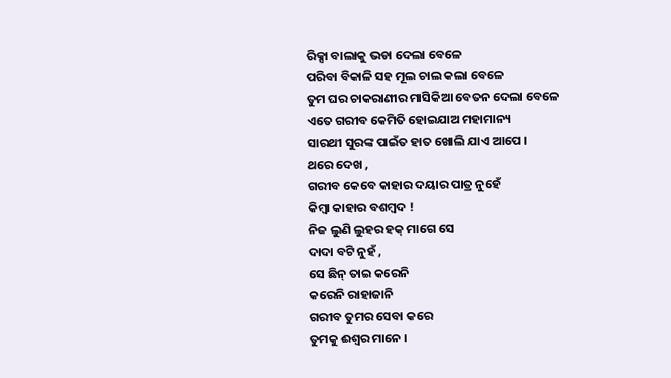ରିକ୍ସା ବାଲାକୁ ଭଡା ଦେଲା ବେଳେ
ପରିବା ବିକାଳି ସହ ମୂଲ ଚାଲ କଲା ବେଳେ
ତୁମ ଘର ଚାକରାଣୀର ମାସିକିଆ ବେତନ ଦେଲା ବେଳେ
ଏତେ ଗରୀବ କେମିତି ହୋଇଯାଅ ମହାମାନ୍ୟ
ସାରଥୀ ସୁରଙ୍କ ପାଇଁତ ହାତ ଖୋଲି ଯାଏ ଆପେ ।
ଥରେ ଦେଖ ,
ଗରୀବ କେବେ କାହାର ଦୟାର ପାତ୍ର ନୁହେଁ
କିମ୍ବା କାହାର ବଶମ୍ବଦ !
ନିଜ ଲୁଣି ଲୁହର ହକ୍ ମାଗେ ସେ
ଦାଦା ବଟି ନୁହଁ ,
ସେ ଛିନ୍ ତାଇ କରେନି
କରେନି ରାହାଜାନି
ଗରୀବ ତୁମର ସେବା କରେ
ତୁମକୁ ଈଶ୍ବର ମାନେ ।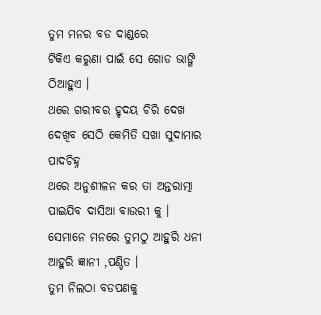ତୁମ ମନର ବଡ ଦାଣ୍ଡରେ
ଟିକିଏ କରୁଣା ପାଇଁ ସେ ଗୋଡ ଭାଙ୍ଗି ଠିଆହୁଏ ।
ଥରେ ଗରୀବର ହୃଦୟ ଚିରି ଦେଖ
ଦେଖିବ ସେଠି କେମିତି ସଖା ସୁଦାମାର ପାଦଚିହ୍ନ
ଥରେ ଅନୁଶୀଳନ କର ତା ଅନ୍ତରାତ୍ମା
ପାଇଯିବ ଦାସିଆ ବାଉରୀ କୁ ।
ସେମାନେ ମନରେ ତୁମଠୁ ଆହୁରି ଧନୀ
ଆହୁରି ଜ୍ଞାନୀ ,ପଣ୍ଡିତ ।
ତୁମ ନିଲଠା ବଡପଣକୁ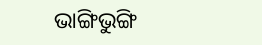ଭାଙ୍ଗିଭୁଙ୍ଗି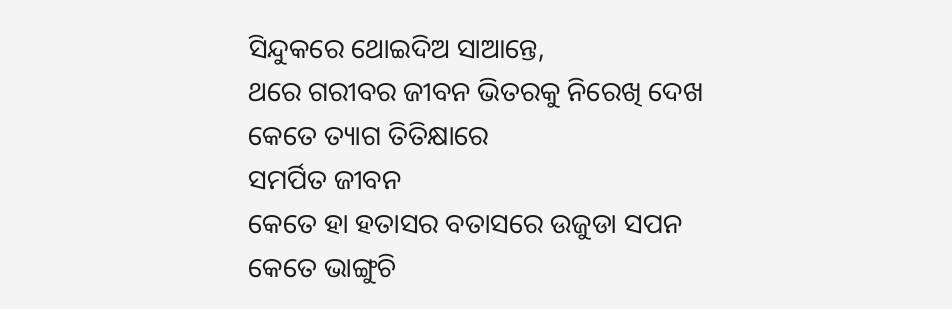ସିନ୍ଦୁକରେ ଥୋଇଦିଅ ସାଆନ୍ତେ,
ଥରେ ଗରୀବର ଜୀବନ ଭିତରକୁ ନିରେଖି ଦେଖ
କେତେ ତ୍ୟାଗ ତିତିକ୍ଷାରେ
ସମର୍ପିତ ଜୀବନ
କେତେ ହା ହତାସର ବତାସରେ ଉଜୁଡା ସପନ
କେତେ ଭାଙ୍ଗୁଚି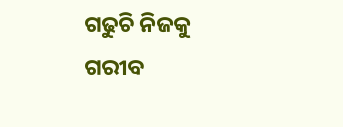ଗଢୁଚି ନିଜକୁ
ଗରୀବ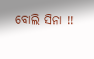ବୋଲି ସିନା !!